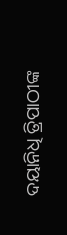ଦୟାନିଧି ତ୍ରିପାଠୀଙ୍କ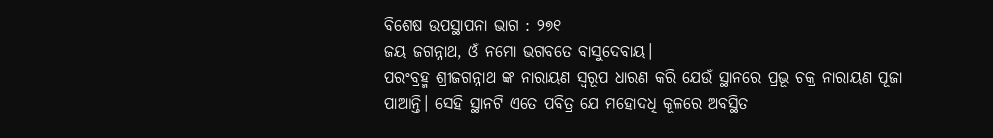ବିଶେଷ ଉପସ୍ଥାପନା ଭାଗ : ୨୭୧
ଜୟ ଜଗନ୍ନାଥ, ଓଁ ନମୋ ଭଗବତେ ବାସୁଦେବାୟ।
ପରଂବ୍ରହ୍ମ ଶ୍ରୀଜଗନ୍ନାଥ ଙ୍କ ନାରାୟଣ ସ୍ୱରୂପ ଧାରଣ କରି ଯେଉଁ ସ୍ଥାନରେ ପ୍ରଭୂ ଚକ୍ର ନାରାୟଣ ପୂଜା ପାଆନ୍ତି। ସେହି ସ୍ଥାନଟି ଏତେ ପବିତ୍ର ଯେ ମହୋଦଧି କୂଳରେ ଅବସ୍ଥିତ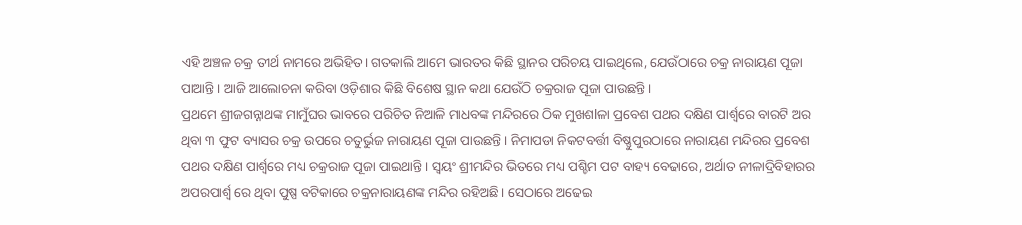ଏହି ଅଞ୍ଚଳ ଚକ୍ର ତୀର୍ଥ ନାମରେ ଅଭିହିତ। ଗତକାଲି ଆମେ ଭାରତର କିଛି ସ୍ଥାନର ପରିଚୟ ପାଇଥିଲେ, ଯେଉଁଠାରେ ଚକ୍ର ନାରାୟଣ ପୂଜା ପାଆନ୍ତି। ଆଜି ଆଲୋଚନା କରିବା ଓଡ଼ିଶାର କିଛି ବିଶେଷ ସ୍ଥାନ କଥା ଯେଉଁଠି ଚକ୍ରରାଜ ପୂଜା ପାଉଛନ୍ତି।
ପ୍ରଥମେ ଶ୍ରୀଜଗନ୍ନାଥଙ୍କ ମାମୁଁଘର ଭାବରେ ପରିଚିତ ନିଆଳି ମାଧବଙ୍କ ମନ୍ଦିରରେ ଠିକ ମୁଖଶlଳା ପ୍ରବେଶ ପଥର ଦକ୍ଷିଣ ପାର୍ଶ୍ୱରେ ବାରଟି ଅର ଥିବା ୩ ଫୁଟ ବ୍ୟାସର ଚକ୍ର ଉପରେ ଚତୁର୍ଭୁଜ ନାରାୟଣ ପୂଜା ପାଉଛନ୍ତି । ନିମାପଡା ନିକଟବର୍ତ୍ତୀ ବିଷ୍ଣୁପୁରଠାରେ ନାରାୟଣ ମନ୍ଦିରର ପ୍ରବେଶ ପଥର ଦକ୍ଷିଣ ପାର୍ଶ୍ଵରେ ମଧ୍ୟ ଚକ୍ରରାଜ ପୂଜା ପାଇଥାନ୍ତି। ସ୍ୱୟଂ ଶ୍ରୀମନ୍ଦିର ଭିତରେ ମଧ୍ୟ ପଶ୍ଚିମ ପଟ ବାହ୍ୟ ବେଢାରେ, ଅର୍ଥାତ ନୀଳାଦ୍ରିବିହାରର ଅପରପାର୍ଶ୍ଵ ରେ ଥିବା ପୁଷ୍ପ ବଟିକାରେ ଚକ୍ରନାରାୟଣଙ୍କ ମନ୍ଦିର ରହିଅଛି। ସେଠାରେ ଅଢେଇ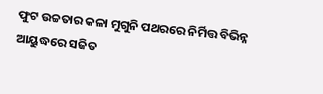ଫୁଟ ଉଚ୍ଚତାର କଳା ମୁଗୁନି ପଥରରେ ନିର୍ମିତ୍ତ ବିଭିନ୍ନ ଆୟୁଦ୍ଧରେ ସଜିତ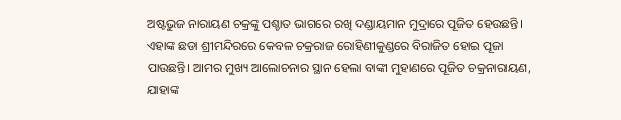ଅଷ୍ଟଭୁଜ ନାରାୟଣ ଚକ୍ରଙ୍କୁ ପଶ୍ଚାତ ଭାଗରେ ରଖି ଦଣ୍ଡାୟମାନ ମୁଦ୍ରାରେ ପୂଜିତ ହେଉଛନ୍ତି। ଏହାଙ୍କ ଛଡା ଶ୍ରୀମନ୍ଦିରରେ କେବଳ ଚକ୍ରରାଜ ରୋହିଣୀକୁଣ୍ଡରେ ବିରାଜିତ ହୋଇ ପୂଜା ପାଉଛନ୍ତି। ଆମର ମୁଖ୍ୟ ଆଲୋଚନାର ସ୍ଥାନ ହେଲା ବାଙ୍କୀ ମୁହାଣରେ ପୂଜିତ ଚକ୍ରନାରାୟଣ, ଯାହାଙ୍କ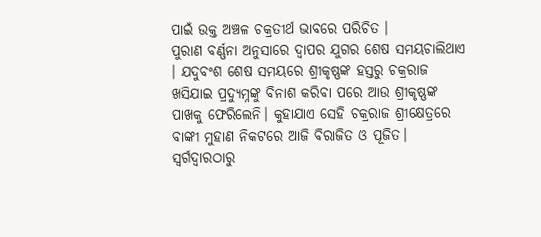ପାଇଁ ଉକ୍ତ ଅଞ୍ଚଳ ଚକ୍ରତୀର୍ଥ ଭାବରେ ପରିଚିତ ।
ପୁରାଣ ବର୍ଣ୍ଣନା ଅନୁସାରେ ଦ୍ୱାପର ଯୁଗର ଶେଷ ସମୟଚାଲିଥାଏ । ଯଦୁବଂଶ ଶେଷ ସମୟରେ ଶ୍ରୀକୃଷ୍ଣଙ୍କ ହସ୍ତରୁ ଚକ୍ରରାଜ ଖସିଯାଇ ପ୍ରଦ୍ୟୁମ୍ନଙ୍କୁ ବିନାଶ କରିବା ପରେ ଆଉ ଶ୍ରୀକୃଷ୍ଣଙ୍କ ପାଖକୁ ଫେରିଲେନି। କୁହାଯାଏ ସେହି ଚକ୍ରରାଜ ଶ୍ରୀକ୍ଷେତ୍ରରେ ବାଙ୍କୀ ମୁହାଣ ନିକଟରେ ଆଜି ବିରାଜିତ ଓ ପୂଜିତ। ସ୍ୱର୍ଗଦ୍ୱାରଠାରୁ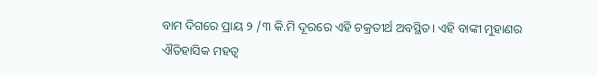ବାମ ଦିଗରେ ପ୍ରାୟ ୨ /୩ କି.ମି ଦୂରରେ ଏହି ଚକ୍ରତୀର୍ଥ ଅବସ୍ଥିତ। ଏହି ବାଙ୍କୀ ମୁହାଣର ଐତିହାସିକ ମହତ୍ୱ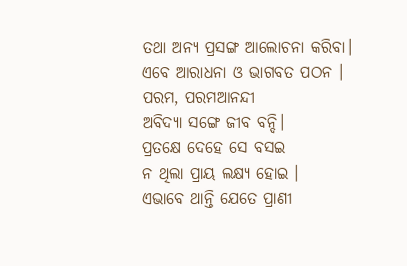ତଥା ଅନ୍ୟ ପ୍ରସଙ୍ଗ ଆଲୋଚନା କରିବା। ଏବେ ଆରାଧନା ଓ ଭାଗବତ ପଠନ ।
ପରମ, ପରମଆନନ୍ଦୀ
ଅବିଦ୍ୟା ସଙ୍ଗେ ଜୀବ ବନ୍ଦି।
ପ୍ରତକ୍ଷେ ଦେହେ ସେ ବସଇ
ନ ଥିଲା ପ୍ରାୟ ଲକ୍ଷ୍ୟ ହୋଇ ।
ଏଭାବେ ଥାନ୍ତି ଯେତେ ପ୍ରାଣୀ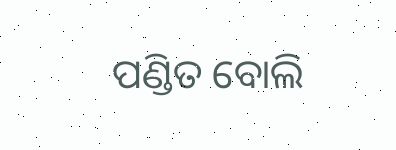ପଣ୍ଡିତ ବୋଲି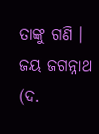ତାଙ୍କୁ ଗଣି ।
ଜୟ ଜଗନ୍ନାଥ (ଦ.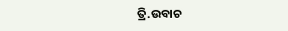ତ୍ରି.ଉବାଚ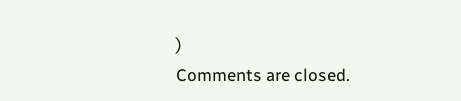)
Comments are closed.